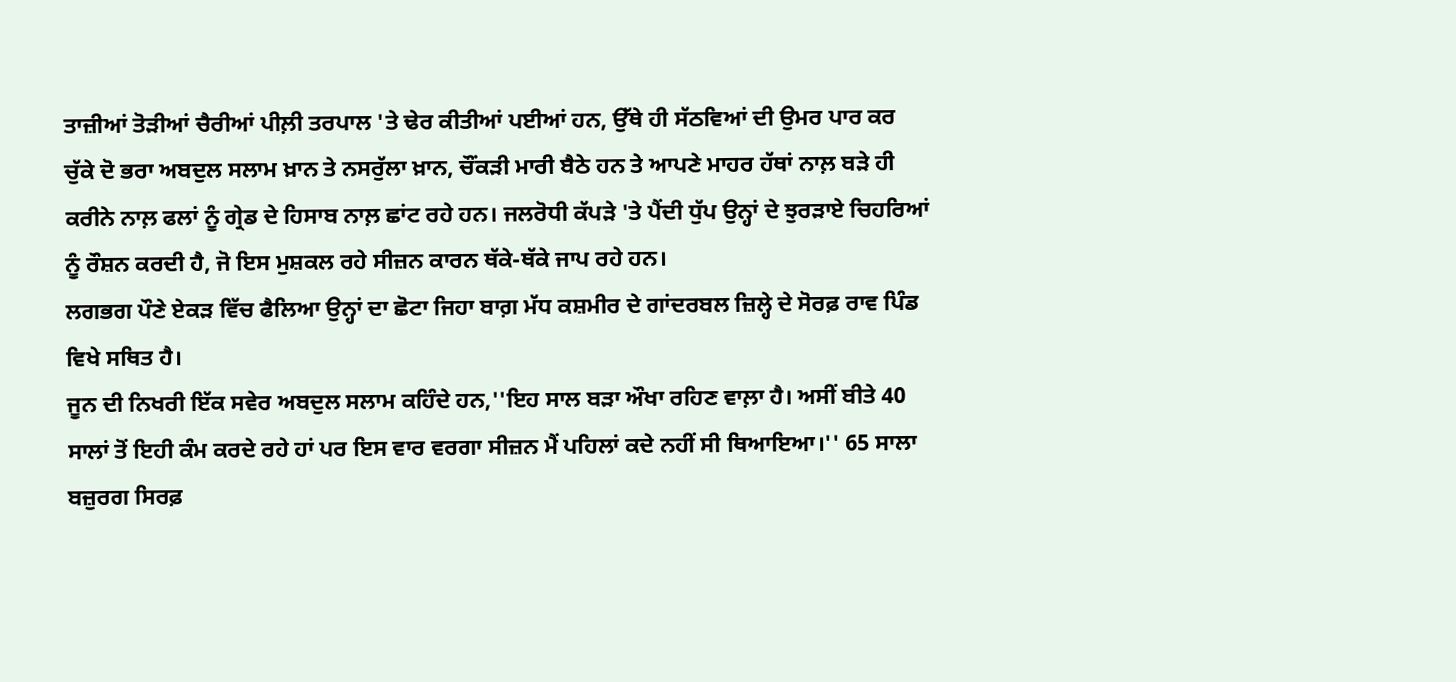ਤਾਜ਼ੀਆਂ ਤੋੜੀਆਂ ਚੈਰੀਆਂ ਪੀਲ਼ੀ ਤਰਪਾਲ 'ਤੇ ਢੇਰ ਕੀਤੀਆਂ ਪਈਆਂ ਹਨ, ਉੱਥੇ ਹੀ ਸੱਠਵਿਆਂ ਦੀ ਉਮਰ ਪਾਰ ਕਰ ਚੁੱਕੇ ਦੋ ਭਰਾ ਅਬਦੁਲ ਸਲਾਮ ਖ਼ਾਨ ਤੇ ਨਸਰੁੱਲਾ ਖ਼ਾਨ, ਚੌਂਕੜੀ ਮਾਰੀ ਬੈਠੇ ਹਨ ਤੇ ਆਪਣੇ ਮਾਹਰ ਹੱਥਾਂ ਨਾਲ਼ ਬੜੇ ਹੀ ਕਰੀਨੇ ਨਾਲ਼ ਫਲਾਂ ਨੂੰ ਗ੍ਰੇਡ ਦੇ ਹਿਸਾਬ ਨਾਲ਼ ਛਾਂਟ ਰਹੇ ਹਨ। ਜਲਰੋਧੀ ਕੱਪੜੇ 'ਤੇ ਪੈਂਦੀ ਧੁੱਪ ਉਨ੍ਹਾਂ ਦੇ ਝੁਰੜਾਏ ਚਿਹਰਿਆਂ ਨੂੰ ਰੌਸ਼ਨ ਕਰਦੀ ਹੈ, ਜੋ ਇਸ ਮੁਸ਼ਕਲ ਰਹੇ ਸੀਜ਼ਨ ਕਾਰਨ ਥੱਕੇ-ਥੱਕੇ ਜਾਪ ਰਹੇ ਹਨ।
ਲਗਭਗ ਪੌਣੇ ਏਕੜ ਵਿੱਚ ਫੈਲਿਆ ਉਨ੍ਹਾਂ ਦਾ ਛੋਟਾ ਜਿਹਾ ਬਾਗ਼ ਮੱਧ ਕਸ਼ਮੀਰ ਦੇ ਗਾਂਦਰਬਲ ਜ਼ਿਲ੍ਹੇ ਦੇ ਸੋਰਫ਼ ਰਾਵ ਪਿੰਡ ਵਿਖੇ ਸਥਿਤ ਹੈ।
ਜੂਨ ਦੀ ਨਿਖਰੀ ਇੱਕ ਸਵੇਰ ਅਬਦੁਲ ਸਲਾਮ ਕਹਿੰਦੇ ਹਨ,''ਇਹ ਸਾਲ ਬੜਾ ਔਖਾ ਰਹਿਣ ਵਾਲ਼ਾ ਹੈ। ਅਸੀਂ ਬੀਤੇ 40 ਸਾਲਾਂ ਤੋਂ ਇਹੀ ਕੰਮ ਕਰਦੇ ਰਹੇ ਹਾਂ ਪਰ ਇਸ ਵਾਰ ਵਰਗਾ ਸੀਜ਼ਨ ਮੈਂ ਪਹਿਲਾਂ ਕਦੇ ਨਹੀਂ ਸੀ ਥਿਆਇਆ।'' 65 ਸਾਲਾ ਬਜ਼ੁਰਗ ਸਿਰਫ਼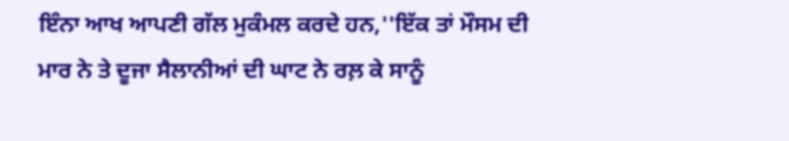ਇੰਨਾ ਆਖ ਆਪਣੀ ਗੱਲ ਮੁਕੰਮਲ ਕਰਦੇ ਹਨ,''ਇੱਕ ਤਾਂ ਮੌਸਮ ਦੀ ਮਾਰ ਨੇ ਤੇ ਦੂਜਾ ਸੈਲਾਨੀਆਂ ਦੀ ਘਾਟ ਨੇ ਰਲ਼ ਕੇ ਸਾਨੂੰ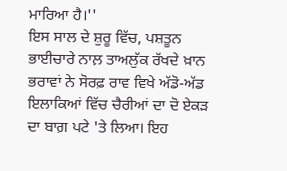ਮਾਰਿਆ ਹੈ।''
ਇਸ ਸਾਲ ਦੇ ਸ਼ੁਰੂ ਵਿੱਚ, ਪਸ਼ਤੂਨ ਭਾਈਚਾਰੇ ਨਾਲ਼ ਤਾਅਲੁੱਕ ਰੱਖਦੇ ਖ਼ਾਨ ਭਰਾਵਾਂ ਨੇ ਸੋਰਫ਼ ਰਾਵ ਵਿਖੇ ਅੱਡੋ-ਅੱਡ ਇਲਾਕਿਆਂ ਵਿੱਚ ਚੈਰੀਆਂ ਦਾ ਦੋ ਏਕੜ ਦਾ ਬਾਗ਼ ਪਟੇ 'ਤੇ ਲਿਆ। ਇਹ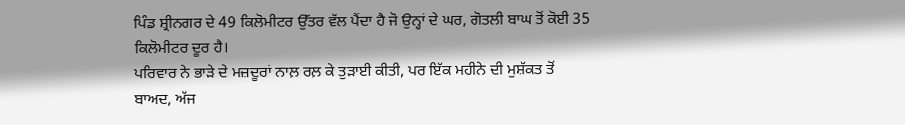ਪਿੰਡ ਸ਼੍ਰੀਨਗਰ ਦੇ 49 ਕਿਲੋਮੀਟਰ ਉੱਤਰ ਵੱਲ ਪੈਂਦਾ ਹੈ ਜੋ ਉਨ੍ਹਾਂ ਦੇ ਘਰ, ਗੋਤਲੀ ਬਾਘ ਤੋਂ ਕੋਈ 35 ਕਿਲੋਮੀਟਰ ਦੂਰ ਹੈ।
ਪਰਿਵਾਰ ਨੇ ਭਾੜੇ ਦੇ ਮਜ਼ਦੂਰਾਂ ਨਾਲ਼ ਰਲ਼ ਕੇ ਤੁੜਾਈ ਕੀਤੀ, ਪਰ ਇੱਕ ਮਹੀਨੇ ਦੀ ਮੁਸ਼ੱਕਤ ਤੋਂ ਬਾਅਦ, ਅੱਜ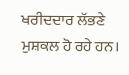ਖਰੀਦਦਾਰ ਲੱਭਣੇ ਮੁਸ਼ਕਲ ਹੋ ਰਹੇ ਹਨ।